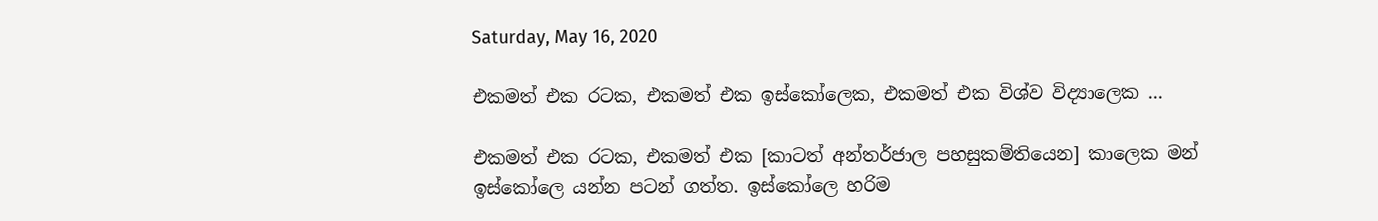Saturday, May 16, 2020

එකමත් එක ‍රටක, එකමත් එක ඉස්කෝලෙක, එකමත් එක විශ්ව විද්‍යාලෙක ...

එකමත් එක ‍රටක, එකමත් එක [කාටත් අන්තර්ජාල පහසුකම්තියෙන] කාලෙක මන් ඉස්කෝලෙ යන්න පටන් ගත්ත. ඉස්කෝලෙ හරිම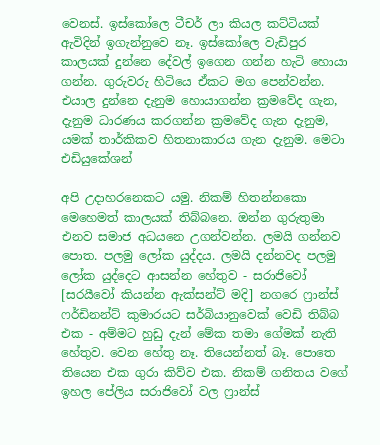වෙනස්. ඉස්කෝලෙ ටීචර් ලා කියල කට්ටියක් ඇවිදින් ඉගැන්නුවෙ නෑ. ඉස්කෝලෙ වැඩිපුර කාලයක් දුන්නෙ දේවල් ඉගෙන ගන්න හැටි හොයා ගන්න. ගුරුවරු හිටියෙ ඒකට මග පෙන්වන්න. එයාල දුන්නෙ දැනුම හොයාගන්න ක්‍රමවේද ගැන, දැනුම ධාරණය කරගන්න ක්‍රමවේද ගැන දැනුම, යමක් තාර්කිකව හිතනාකාරය ගැන දැනුම. මෙටා එඩියුකේශන්

අපි උදාහරනෙකට යමු. නිකම් හිතන්නකො මෙහෙමත් කාලයක් තිබ්බනෙ. ඔන්න ගුරුතුමා එනව සමාජ අධයනෙ උගන්වන්න. ලමයි ගන්නව පොත. පලමු ලෝක යුද්දය. ලමයි දන්නවද පලමු ලෝක යුද්දෙට ආසන්න හේතුව - සරාජිවෝ [සරයීවෝ කියන්න ඇක්සන්ට් මදි] නගරෙ ෆ්‍රාන්ස් ෆර්ඩිනන්ට් කුමාරයට සර්බියානුවෙක් වෙඩි තිබ්බ එක - අම්මට හුඩු දැන් මේක තමා ගේමක් නැති හේතුව. වෙන හේතු නෑ. තියෙන්නත් බෑ. පොතෙ තියෙන එක ගුරා කිව්ව එක. නිකම් ගනිතය වගේ ඉහල පේලිය සරාජිවෝ වල ෆ්‍රාන්ස්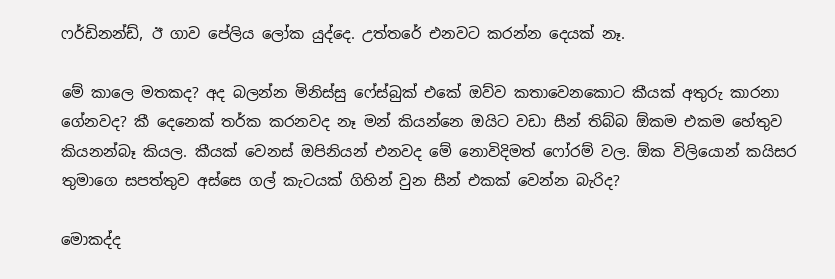ෆර්ඩිනන්ඩ්, ඊ ගාව පේලිය ලෝක යුද්දෙ. උත්තරේ එනවට කරන්න දෙයක් නෑ.

මේ කාලෙ මතකද? අද බලන්න මිනිස්සු ෆේස්බුක් එකේ ඔව්ව කතාවෙනකොට කීයක් අතුරු කාරනා ගේනවද? කී දෙනෙක් තර්ක කරනවද නෑ මන් කියන්නෙ ඔයිට වඩා සීන් තිබ්බ ඕකම එකම හේතුව කියනන්බෑ කියල. කීයක් වෙනස් ඔපිනියන් එනවද මේ නොවිදිමත් ෆෝරම් වල. ඕක විලියොන් කයිසර තුමාගෙ සපත්තුව අස්සෙ ගල් කැටයක් ගිහින් වුන සීන් එකක් වෙන්න බැරිද?

මොකද්ද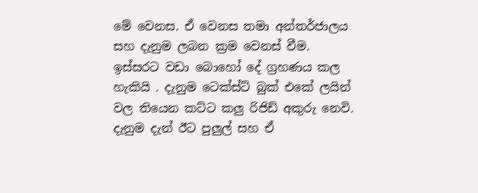මේ වෙනස. ඒ වෙනස තමා අන්තර්ජාලය සහ දැනුම ලබන ක්‍රම වෙනස් වීම. ඉස්සරට වඩා බොහෝ දේ ග්‍රහණය කල හැකියි . දැනුම ටෙක්ස්ට් බුක් එකේ ලයින් වල තියෙන කට්ට කලු රිජිඩ් අකුරු නෙවි. දැනුම දැන් ඊට පුලුල් සහ ඒ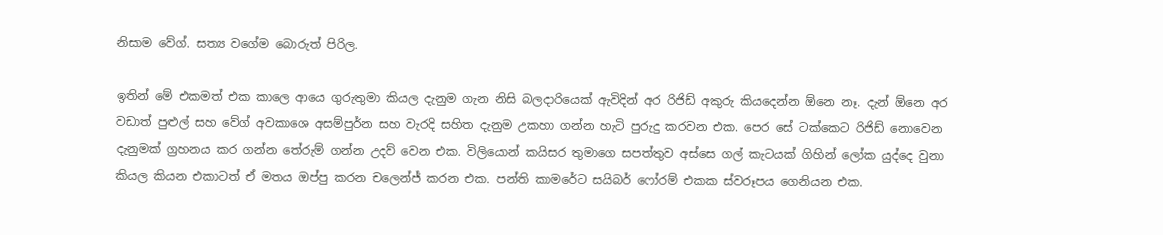නිසාම වේග්. සත්‍ය වගේම බොරුත් පිරිල.

ඉතින් මේ එකමත් එක කාලෙ ආයෙ ගුරුතුමා කියල දැනුම ගැන නිසි බලදාරියෙක් ඇවිදින් අර රිජිඩ් අකුරු කියදෙන්න ඕනෙ නෑ. දැන් ඕනෙ අර වඩාත් පුළුල් සහ වේග් අවකාශෙ අසම්පුර්න සහ වැරදි සහිත දැනුම උකහා ගන්න හැටි පුරුදු කරවන එක. පෙර සේ ටක්කෙට රිජිඩ් නොවෙන දැනුමක් ග්‍රහනය කර ගන්න තේරුම් ගන්න උදව් වෙන එක. විලියොන් කයිසර තුමාගෙ සපත්තුව අස්සෙ ගල් කැටයක් ගිහින් ලෝක යුද්දෙ වුනා කියල කියන එකාටත් ඒ මතය ඔප්පු කරන චලෙන්ජ් කරන එක. පන්ති කාමරේට සයිබර් ෆෝරම් එකක ස්වරූපය ගෙනියන එක.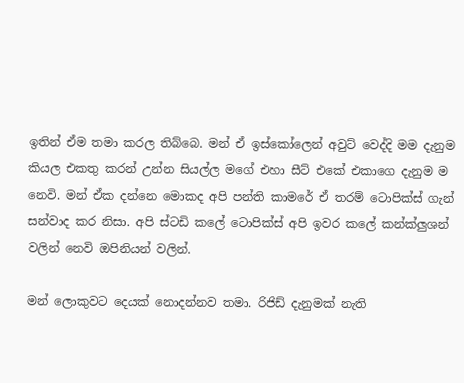ඉතින් ඒම තමා කරල තිබ්බෙ. මන් ඒ ඉස්කෝලෙන් අවුට් වෙද්දි මම දැනුම කියල එකතු කරන් උන්න සියල්ල මගේ එහා සීට් එකේ එකාගෙ දැනුම ම නෙවි. මන් ඒක දන්නෙ මොකද අපි පන්ති කාමරේ ඒ තරම් ටොපික්ස් ගැන් සන්වාද කර නිසා. අපි ස්ටඩි කලේ ටොපික්ස් අපි ඉවර කලේ කන්ක්ලුශන් වලින් නෙවි ඔපිනියන් වලින්.

මන් ලොකුවට දෙයක් නොදන්නව තමා. රිජිඩ් දැනුමක් නැති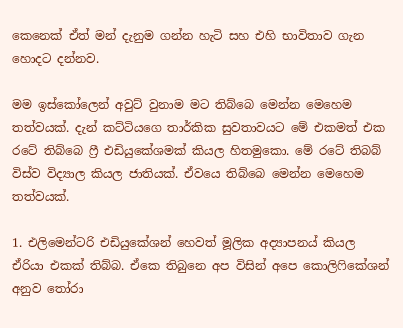කෙනෙක් ඒත් මන් දැනුම ගන්න හැටි සහ එහි භාවිතාව ගැන හොදට දන්නව.

මම ඉස්කෝලෙන් අවුට් වුනාම මට තිබ්බෙ මෙන්න මෙහෙම තත්වයක්. දැන් කට්ටියගෙ තාර්කික සුවතාවයට මේ එකමත් එක රටේ තිබ්බෙ ෆ්‍රී එඩියුකේශමක් කියල හිතමුකො. මේ රටේ තිබබ් විස්ව විද්‍යාල කියල ජාතියක්. ඒවයෙ තිබ්බෙ මෙන්න මෙහෙම තත්වයක්.

1. එලිමෙන්ටරි එඩියුකේශන් හෙවත් මූලික අද්‍යාපනය් කියල ඒරියා එකක් තිබ්බ. ඒකෙ තිබුනෙ අප විසින් අපෙ කොලිෆිකේශන් අනුව තෝරා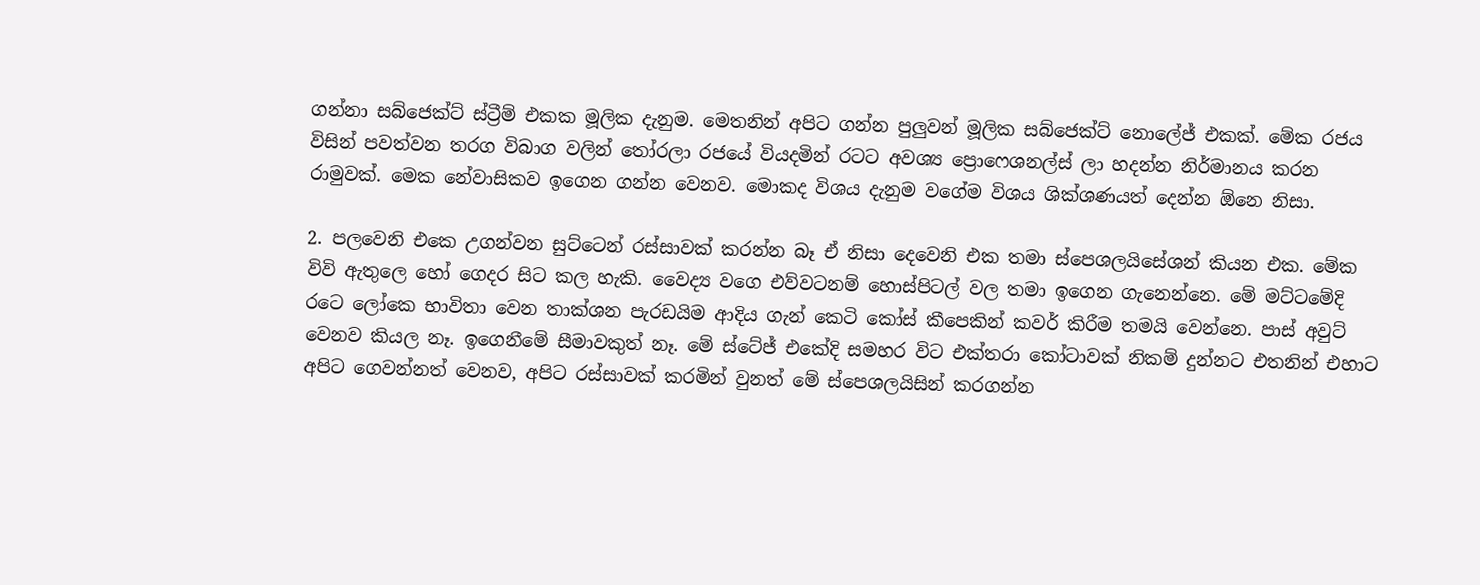ගන්නා සබ්ජෙක්ට් ස්ට්‍රීම් එකක මූලික දැනුම. මෙතනින් අපිට ගන්න පුලුවන් මූලික සබ්ජෙක්ට් නොලේජ් එකක්. මේක රජය විසින් පවත්වන තරග විබාග වලින් තෝරලා රජයේ වියදමින් රටට අවශ්‍ය ප්‍රොෆෙශනල්ස් ලා හදන්න නිර්මානය කරන රාමුවක්. මෙක නේවාසිකව ඉගෙන ගන්න වෙනව. මොකද විශය දැනුම වගේම විශය ශික්ශණයත් දෙන්න ඕනෙ නිසා.

2. පලවෙනි එකෙ උගන්වන සුට්ටෙන් රස්සාවක් කරන්න බෑ ඒ නිසා දෙවෙනි එක තමා ස්පෙශලයිසේශන් කියන එක. මේක විවි ඇතුලෙ හෝ ගෙදර සිට කල හැකි. වෛද්‍ය වගෙ එව්වටනම් හොස්පිටල් වල තමා ඉගෙන ගැනෙන්නෙ. මේ මට්ටමේදි රටෙ ලෝකෙ භාවිතා වෙන තාක්ශන පැරඩයිම ආදිය ගැන් කෙටි කෝස් කීපෙකින් කවර් කිරීම තමයි වෙන්නෙ. පාස් අවුට් වෙනව කියල නෑ. ඉගෙනීමේ සීමාවකුත් නෑ. මේ ස්ටේජ් එකේදි සමහර විට එක්තරා කෝටාවක් නිකම් දුන්නට එතනින් එහාට අපිට ගෙවන්නත් වෙනව, අපිට රස්සාවක් කරමින් වුනත් මේ ස්පෙශලයිසින් කරගන්න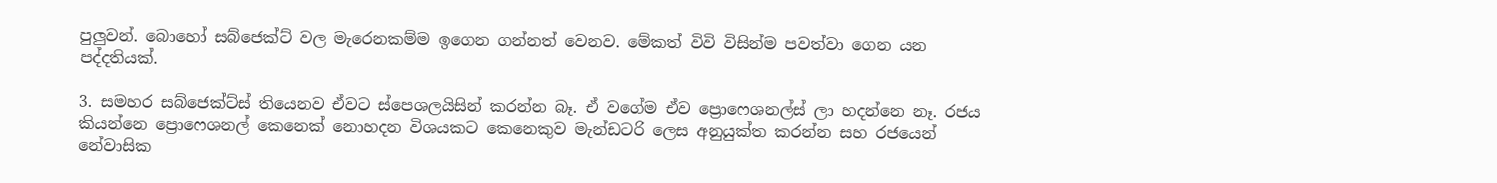පුලුවන්. බොහෝ සබ්ජෙක්ට් වල මැරෙනකම්ම ඉගෙන ගන්නත් වෙනව. මේකත් විවි විසින්ම පවත්වා ගෙන යන පද්දතියක්.

3. සමහර සබ්ජෙක්ට්ස් තියෙනව ඒවට ස්පෙශලයිසින් කරන්න බෑ. ඒ වගේම ඒව ප්‍රොෆෙශනල්ස් ලා හදන්නෙ නෑ. රජය කියන්නෙ ප්‍රොෆෙශනල් කෙනෙක් නොහදන විශයකට කෙනෙකුව මැන්ඩටරි ලෙස අනුයුක්ත කරන්න සහ රජයෙන් නේවාසික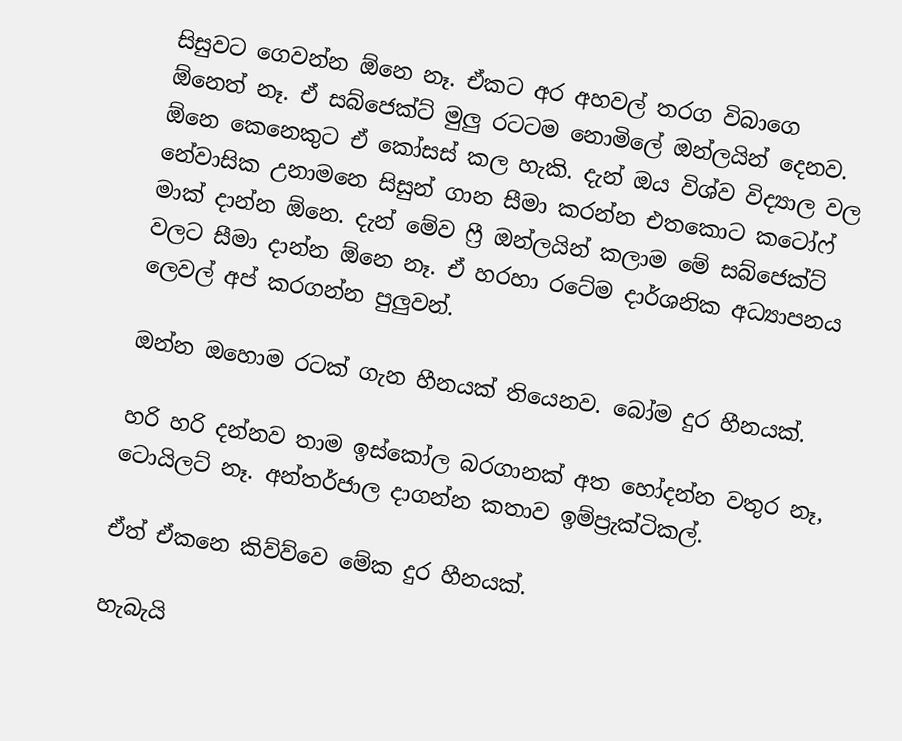සිසුවට ගෙවන්න ඕනෙ නෑ. ඒකට අර අහවල් තරග විබාගෙ ඕනෙත් නෑ. ඒ සබ්ජෙක්ට් මුලු රටටම නොමිලේ ඔන්ලයින් දෙනව. ඕනෙ කෙනෙකුට ඒ කෝසස් කල හැකි. දැන් ඔය විශ්ව විද්‍යාල වල නේවාසික උනාමනෙ සිසුන් ගාන සීමා කරන්න එතකොට කටෝෆ් මාක් දාන්න ඕනෙ. දැන් මේව ෆ්‍රී ඔන්ලයින් කලාම මේ සබ්ජෙක්ට් වලට සීමා දාන්න ඕනෙ නෑ. ඒ හරහා රටේම දාර්ශනික අධ්‍යාපනය ලෙවල් අප් කරගන්න පුලුවන්.

ඔන්න ඔහොම රටක් ගැන හීනයක් තියෙනව. බෝම දුර හීනයක්.

හරි හරි දන්නව තාම ඉස්කෝල බරගානක් අත හෝදන්න වතුර නෑ, ටොයිලට් නෑ. අන්තර්ජාල දාගන්න කතාව ඉම්ප්‍රැක්ටිකල්.

ඒත් ඒකනෙ කිව්ව්වෙ මේක දුර හීනයක්.

හැබැයි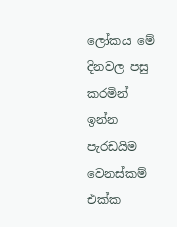ලෝකය මේ දිනවල පසු කරමින් ඉන්න පැරඩයිම වෙනස්කම් එක්ක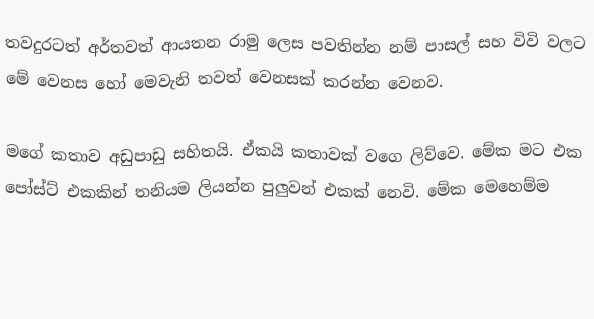තවදුරටත් අර්තවත් ආයතන රාමු ලෙස පවතින්න නම් පාසල් සහ විවි වලට මේ වෙනස හෝ මෙවැනි තවත් වෙනසක් කරන්න වෙනව.

මගේ කතාව අඩුපාඩු සහිතයි. ඒකයි කතාවක් වගෙ ලිව්වෙ. මේක මට එක පෝස්ට් එකකින් තනියම ලියන්න පුලුවන් එකක් නෙවි. මේක මෙහෙම්ම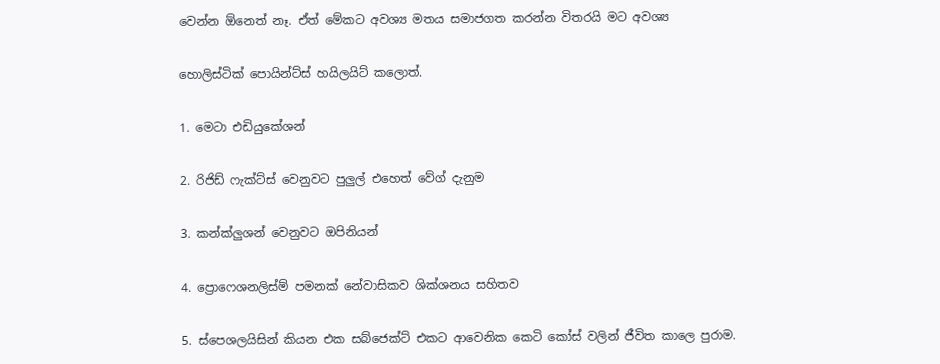වෙන්න ඕනෙත් නෑ. ඒත් මේකට අවශ්‍ය මතය සමාජගත කරන්න විතරයි මට අවශ්‍ය

හොලිස්ටික් පොයින්ට්ස් හයිලයිට් කලොත්.

1. මෙටා එඩියුකේශන්

2. රිජිඩ් ෆැක්ට්ස් වෙනුවට පුලුල් එහෙත් වේග් දැනුම

3. කන්ක්ලුශන් වෙනුවට ඔපිනියන්

4. ප්‍රොෆෙශනලිස්ම් පමනක් නේවාසිකව ශික්ශනය සහිතව

5. ස්පෙශලයිසින් කියන එක සබ්ජෙක්ට් එකට ආවෙනික කෙටි කෝස් වලින් ජීවිත කාලෙ පුරාම.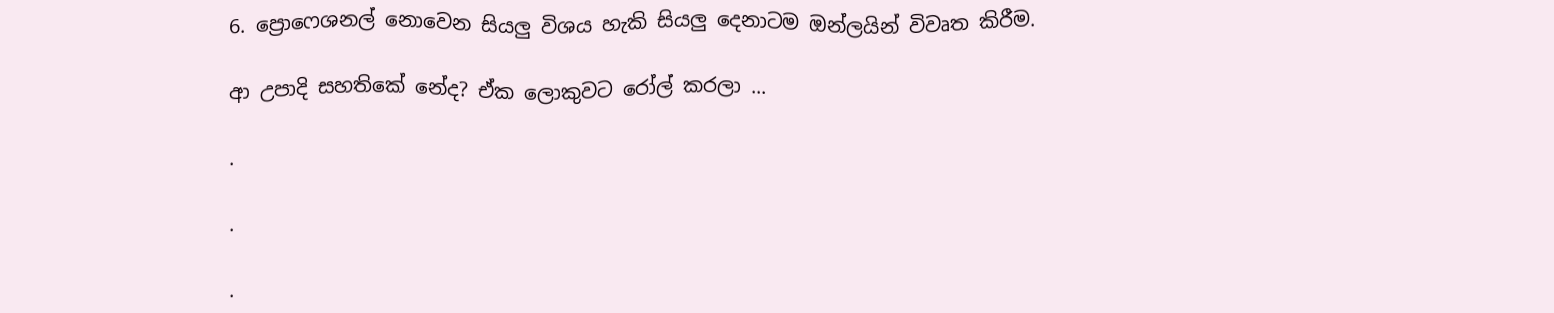6. ප්‍රොෆෙශනල් නොවෙන සියලු විශය හැකි සියලු දෙනාටම ඔන්ලයින් විවෘත කිරීම.

ආ උපාදි සහතිකේ නේද? ඒක ලොකුවට රෝල් කරලා ...

.

.

.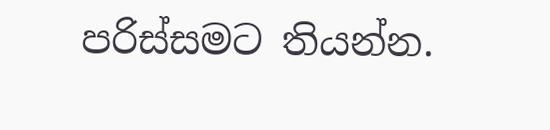පරිස්සමට තියන්න.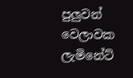පුලුවන් වෙලාවක ලැමිනේට්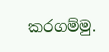කරගම්මු.